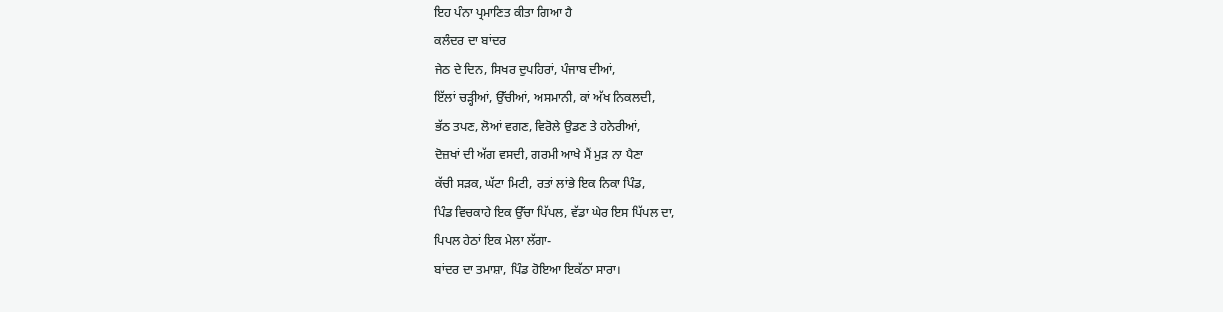ਇਹ ਪੰਨਾ ਪ੍ਰਮਾਣਿਤ ਕੀਤਾ ਗਿਆ ਹੈ
ਕਲੰਦਰ ਦਾ ਬਾਂਦਰ
ਜੇਠ ਦੇ ਦਿਨ, ਸਿਖਰ ਦੁਪਹਿਰਾਂ, ਪੰਜਾਬ ਦੀਆਂ,
ਇੱਲਾਂ ਚੜ੍ਹੀਆਂ, ਉੱਚੀਆਂ, ਅਸਮਾਨੀ, ਕਾਂ ਅੱਖ ਨਿਕਲਦੀ,
ਭੱਠ ਤਪਣ, ਲੋਆਂ ਵਗਣ, ਵਿਰੋਲੇ ਉਡਣ ਤੇ ਹਨੇਰੀਆਂ,
ਦੋਜ਼ਖਾਂ ਦੀ ਅੱਗ ਵਸਦੀ, ਗਰਮੀ ਆਖੇ ਮੈਂ ਮੁੜ ਨਾ ਪੈਣਾ
ਕੱਚੀ ਸੜਕ, ਘੱਟਾ ਮਿਟੀ, ਰਤਾਂ ਲਾਂਭੇ ਇਕ ਨਿਕਾ ਪਿੰਡ,
ਪਿੰਡ ਵਿਚਕਾਹੇ ਇਕ ਉੱਚਾ ਪਿੱਪਲ, ਵੱਡਾ ਘੇਰ ਇਸ ਪਿੱਪਲ ਦਾ,
ਪਿਪਲ ਹੇਠਾਂ ਇਕ ਮੇਲਾ ਲੱਗਾ-
ਬਾਂਦਰ ਦਾ ਤਮਾਸ਼ਾ, ਪਿੰਡ ਹੋਇਆ ਇਕੱਠਾ ਸਾਰਾ।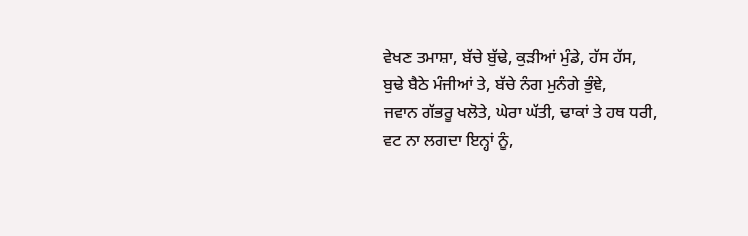ਵੇਖਣ ਤਮਾਸ਼ਾ, ਬੱਚੇ ਬੁੱਢੇ, ਕੁੜੀਆਂ ਮੁੰਡੇ, ਹੱਸ ਹੱਸ,
ਬੁਢੇ ਬੈਠੇ ਮੰਜੀਆਂ ਤੇ, ਬੱਚੇ ਨੰਗ ਮੁਨੰਗੇ ਭੁੰਞੇ,
ਜਵਾਨ ਗੱਭਰੂ ਖਲੋਤੇ, ਘੇਰਾ ਘੱਤੀ, ਢਾਕਾਂ ਤੇ ਹਥ ਧਰੀ,
ਵਟ ਨਾ ਲਗਦਾ ਇਨ੍ਹਾਂ ਨੂੰ,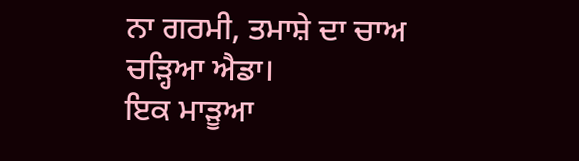ਨਾ ਗਰਮੀ, ਤਮਾਸ਼ੇ ਦਾ ਚਾਅ
ਚੜ੍ਹਿਆ ਐਡਾ।
ਇਕ ਮਾੜੂਆ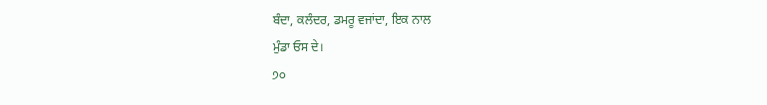ਬੰਦਾ, ਕਲੰਦਰ, ਡਮਰੂ ਵਜਾਂਦਾ, ਇਕ ਨਾਲ
ਮੁੰਡਾ ਓਸ ਦੇ।
੭੦